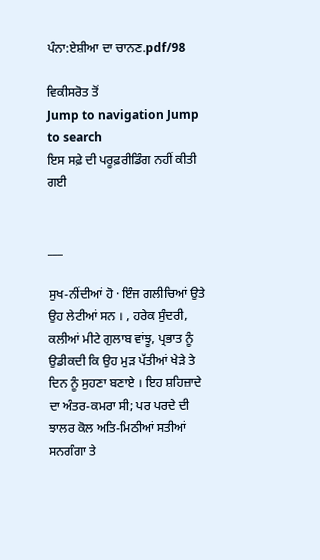ਪੰਨਾ:ਏਸ਼ੀਆ ਦਾ ਚਾਨਣ.pdf/98

ਵਿਕੀਸਰੋਤ ਤੋਂ
Jump to navigation Jump to search
ਇਸ ਸਫ਼ੇ ਦੀ ਪਰੂਫ਼ਰੀਡਿੰਗ ਨਹੀਂ ਕੀਤੀ ਗਈ


___

ਸੁਖ-ਨੀਂਦੀਆਂ ਹੋ · ਇੰਜ ਗਲੀਚਿਆਂ ਉਤੇ ਉਹ ਲੇਟੀਆਂ ਸਨ । , ਹਰੇਕ ਸੁੰਦਰੀ, ਕਲੀਆਂ ਮੀਟੇ ਗੁਲਾਬ ਵਾਂਝੂ, ਪ੍ਰਭਾਤ ਨੂੰ ਉਡੀਕਦੀ ਕਿ ਉਹ ਮੁੜ ਪੱਤੀਆਂ ਖੇੜੇ ਤੇ ਦਿਨ ਨੂੰ ਸੁਹਣਾ ਬਣਾਏ । ਇਹ ਸ਼ਹਿਜ਼ਾਦੇ ਦਾ ਅੰਤਰ-ਕਮਰਾ ਸੀ; ਪਰ ਪਰਦੇ ਦੀ ਝਾਲਰ ਕੋਲ ਅਤਿ-ਮਿਠੀਆਂ ਸਤੀਆਂ ਸਨਗੰਗਾ ਤੇ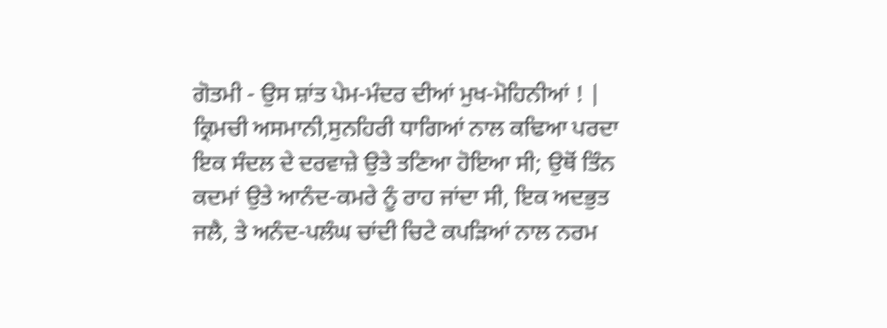ਗੋਤਮੀ - ਉਸ ਸ਼ਾਂਤ ਪੇਮ-ਮੰਦਰ ਦੀਆਂ ਮੁਖ-ਮੋਹਿਨੀਆਂ ! | ਕ੍ਰਿਮਚੀ ਅਸਮਾਨੀ,ਸੁਨਹਿਰੀ ਧਾਗਿਆਂ ਨਾਲ ਕਢਿਆ ਪਰਦਾ ਇਕ ਸੰਦਲ ਦੇ ਦਰਵਾਜ਼ੇ ਉਤੇ ਤਣਿਆ ਹੋਇਆ ਸੀ; ਉਥੋਂ ਤਿੰਨ ਕਦਮਾਂ ਉਤੇ ਆਨੰਦ-ਕਮਰੇ ਨੂੰ ਰਾਹ ਜਾਂਦਾ ਸੀ, ਇਕ ਅਦਭੁਤ ਜਲੈ, ਤੇ ਅਨੰਦ-ਪਲੰਘ ਚਾਂਦੀ ਚਿਟੇ ਕਪੜਿਆਂ ਨਾਲ ਨਰਮ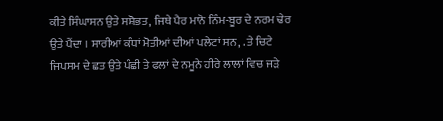ਕੀਤੇ ਸਿੰਘਾਸਨ ਉਤੇ ਸਸ਼ੋਭਤ, ਜਿਥੇ ਪੈਰ ਮਾਨੋ ਨਿੰਮ-ਬੂਰ ਦੇ ਨਰਮ ਢੇਰ ਉਤੇ ਪੈਂਦਾ । ਸਾਰੀਆਂ ਕੰਧਾਂ ਮੋਤੀਆਂ ਦੀਆਂ ਪਲੇਟਾਂ ਸਨ, . ਤੇ ਚਿਟੇ ਜਿਪਸਮ ਦੇ ਛਤ ਉਤੇ ਪੰਛੀ ਤੇ ਫਲਾਂ ਦੇ ਨਮੂਨੇ ਹੀਰੇ ਲਾਲਾਂ ਵਿਚ ਜੜੇ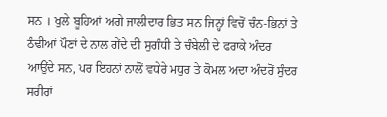ਸਨ । ਖੁਲੇ ਬੂਹਿਆਂ ਅਗੇ ਜਾਲੀਦਾਰ ਭਿਤ ਸਨ ਜਿਨ੍ਹਾਂ ਵਿਚੋਂ ਚੰਨ-ਭਿਨਾਂ ਤੇ ਠੰਢੀਆਂ ਪੌਣਾਂ ਦੇ ਨਾਲ ਗੇਂਦੇ ਦੀ ਸੁਗੰਧੀ ਤੇ ਚੰਬੇਲੀ ਦੇ ਫਰਾਕੇ ਅੰਦਰ ਆਉਂਦੇ ਸਨ, ਪਰ ਇਹਨਾਂ ਨਾਲੋਂ ਵਧੇਰੇ ਮਧੁਰ ਤੇ ਕੋਮਲ ਅਦਾ ਅੰਦਰੋਂ ਸੁੰਦਰ ਸਰੀਰਾਂ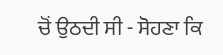ਚੋਂ ਉਠਦੀ ਸੀ - ਸੋਹਣਾ ਕਿ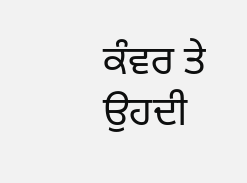ਕੰਵਰ ਤੇ ਉਹਦੀ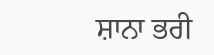ਸ਼ਾਨਾ ਭਰੀ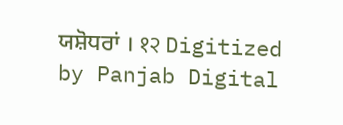ਯਸ਼ੋਧਰਾਂ । १२ Digitized by Panjab Digital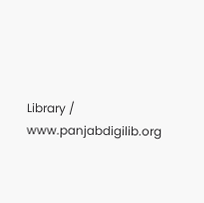Library / www.panjabdigilib.org